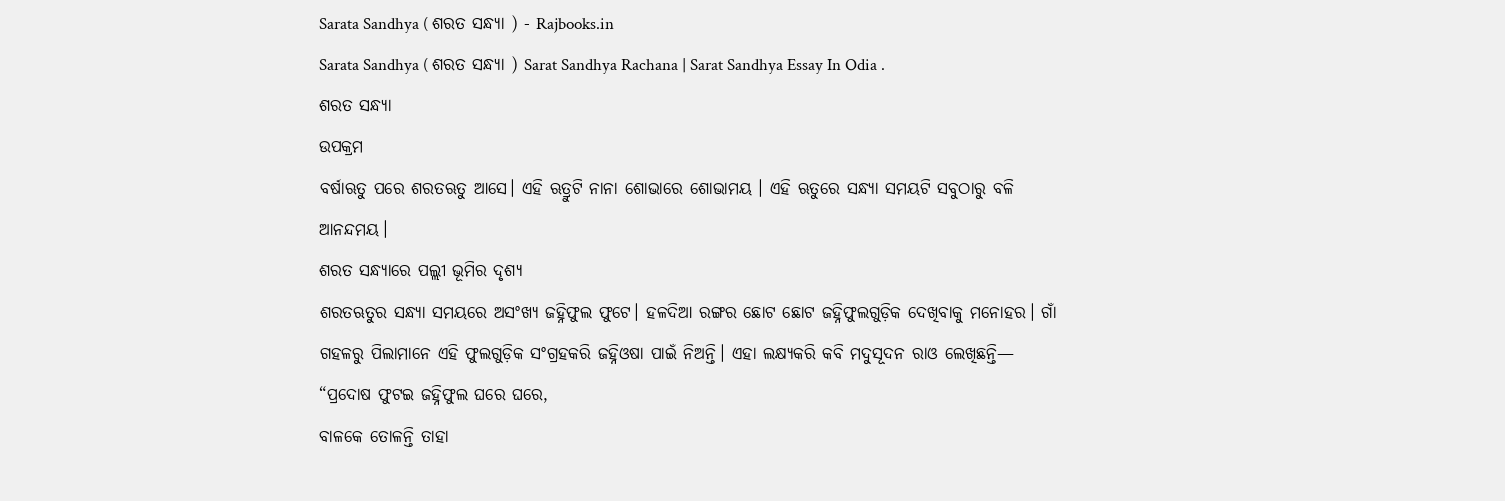Sarata Sandhya ( ଶରତ ସନ୍ଧ୍ୟା ) - Rajbooks.in
Sarata Sandhya ( ଶରତ ସନ୍ଧ୍ୟା ) Sarat Sandhya Rachana | Sarat Sandhya Essay In Odia .
ଶରତ ସନ୍ଧ୍ୟା
ଉପକ୍ରମ
ବର୍ଷାଋତୁ ପରେ ଶରତଋତୁ ଆସେ। ଏହି ଋତ୍ରୁଟି ନାନା ଶୋଭାରେ ଶୋଭାମୟ । ଏହି ଋତୁରେ ସନ୍ଧ୍ୟା ସମୟଟି ସବୁଠାରୁ ବଳି ଆନନ୍ଦମୟ।
ଶରତ ସନ୍ଧ୍ୟାରେ ପଲ୍ଲୀ ଭୂମିର ଦୃଶ୍ୟ
ଶରତଋତୁର ସନ୍ଧ୍ୟା ସମୟରେ ଅସଂଖ୍ୟ ଜହ୍ନିଫୁଲ ଫୁଟେ। ହଳଦିଆ ରଙ୍ଗର ଛୋଟ ଛୋଟ ଜହ୍ନିଫୁଲଗୁଡ଼ିକ ଦେଖିବାକୁ ମନୋହର। ଗାଁ ଗହଳରୁ ପିଲାମାନେ ଏହି ଫୁଲଗୁଡ଼ିକ ସଂଗ୍ରହକରି ଜହ୍ନିଓଷା ପାଇଁ ନିଅନ୍ତି। ଏହା ଲକ୍ଷ୍ୟକରି କବି ମଦୁସୂଦନ ରାଓ ଲେଖିଛନ୍ତି—
“ପ୍ରଦୋଷ ଫୁଟଇ ଜହ୍ନିଫୁଲ ଘରେ ଘରେ,
ବାଳକେ ତୋଳନ୍ତି ତାହା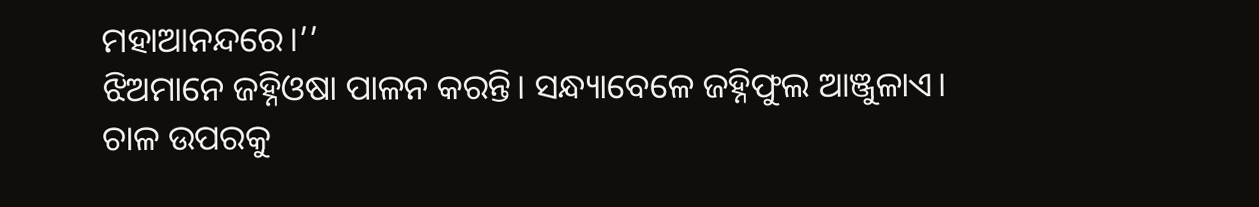ମହାଆନନ୍ଦରେ।’’
ଝିଅମାନେ ଜହ୍ନିଓଷା ପାଳନ କରନ୍ତି। ସନ୍ଧ୍ୟାବେଳେ ଜହ୍ନିଫୁଲ ଆଞ୍ଜୁଳାଏ। ଚାଳ ଉପରକୁ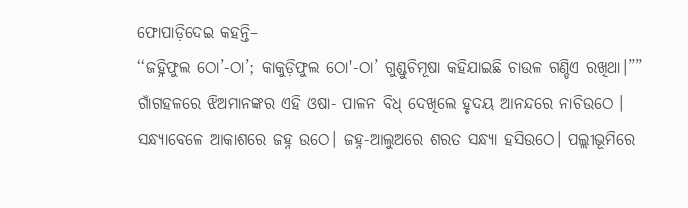ଫୋପାଡ଼ିଦେଇ କହନ୍ତି–
‘‘ଜହ୍ନିଫୁଲ ଠୋ’-ଠା’; କାକୁଡ଼ିଫୁଲ ଠୋ'-ଠା’ ଗୁଣ୍ଡୁଚିମୂଷା କହିଯାଇଛି ଚାଉଳ ଗଣ୍ଡିଏ ରଖିଥା।””
ଗାଁଗହଳରେ ଝିଅମାନଙ୍କର ଏହି ଓଷା- ପାଳନ ବିଧ୍ ଦେଖିଲେ ହୃଦୟ ଆନନ୍ଦରେ ନାଚିଉଠେ ।
ସନ୍ଧ୍ୟାବେଳେ ଆକାଶରେ ଜହ୍ନ ଉଠେ। ଜହ୍ନ-ଆଲୁଅରେ ଶରତ ସନ୍ଧ୍ୟା ହସିଉଠେ। ପଲ୍ଲୀଭୂମିରେ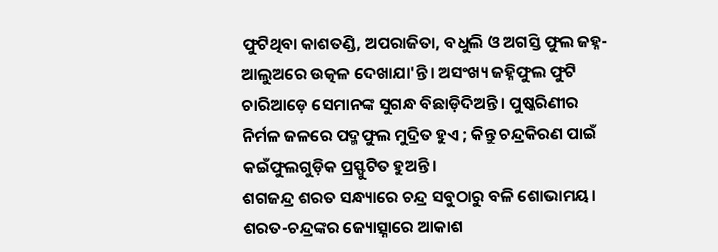ଫୁଟିଥିବା କାଶତଣ୍ଡି, ଅପରାଜିତା, ବଧୁଲି ଓ ଅଗସ୍ତି ଫୁଲ ଜହ୍ନ-ଆଲୁଅରେ ଉତ୍କଳ ଦେଖାଯା'ନ୍ତି। ଅସଂଖ୍ୟ ଜହ୍ନିଫୁଲ ଫୁଟି ଚାରିଆଡ଼େ ସେମାନଙ୍କ ସୁଗନ୍ଧ ବିଛାଡ଼ିଦିଅନ୍ତି। ପୁଷ୍କରିଣୀର ନିର୍ମଳ ଜଳରେ ପଦ୍ମଫୁଲ ମୁଦ୍ରିତ ହୁଏ ; କିନ୍ତୁ ଚନ୍ଦ୍ରକିରଣ ପାଇଁ କଇଁଫୁଲଗୁଡ଼ିକ ପ୍ରସ୍ଫୁଟିତ ହୁଅନ୍ତି।
ଶଗଜନ୍ଦ୍ର ଶରତ ସନ୍ଧ୍ୟାରେ ଚନ୍ଦ୍ର ସବୁଠାରୁ ବଳି ଶୋଭାମୟ। ଶରତ-ଚନ୍ଦ୍ରଙ୍କର ଜ୍ୟୋତ୍ସ୍ନାରେ ଆକାଶ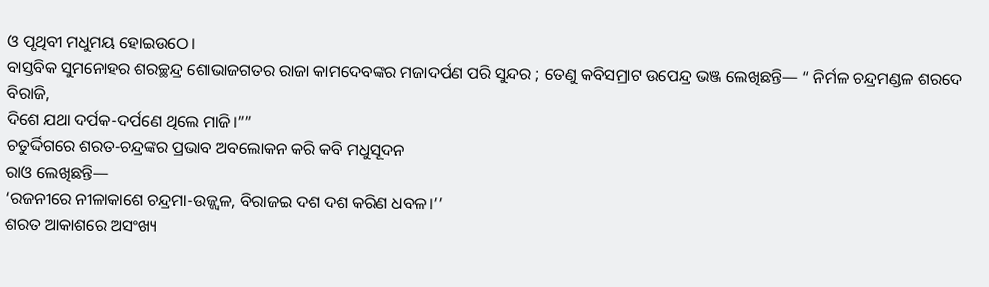ଓ ପୃଥିବୀ ମଧୁମୟ ହୋଇଉଠେ।
ବାସ୍ତବିକ ସୁମନୋହର ଶରଚ୍ଛନ୍ଦ୍ର ଶୋଭାଜଗତର ରାଜା କାମଦେବଙ୍କର ମଜାଦର୍ପଣ ପରି ସୁନ୍ଦର ; ତେଣୁ କବିସମ୍ରାଟ ଉପେନ୍ଦ୍ର ଭଞ୍ଜ ଲେଖିଛନ୍ତି— “ ନିର୍ମଳ ଚନ୍ଦ୍ରମଣ୍ଡଳ ଶରଦେ ବିରାଜି,
ଦିଶେ ଯଥା ଦର୍ପକ-ଦର୍ପଣେ ଥିଲେ ମାଜି।””
ଚତୁର୍ଦ୍ଦିଗରେ ଶରତ-ଚନ୍ଦ୍ରଙ୍କର ପ୍ରଭାବ ଅବଲୋକନ କରି କବି ମଧୁସୂଦନ
ରାଓ ଲେଖିଛନ୍ତି—
‘ରଜନୀରେ ନୀଳାକାଶେ ଚନ୍ଦ୍ରମା-ଉଜ୍ଜ୍ଵଳ, ବିରାଜଇ ଦଶ ଦଶ କରିଣ ଧବଳ।’’
ଶରତ ଆକାଶରେ ଅସଂଖ୍ୟ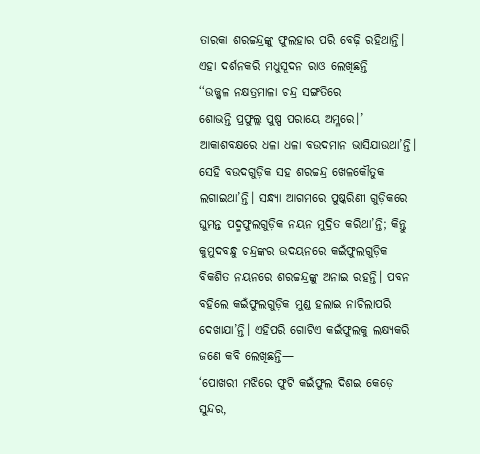ତାରକା ଶରଚ୍ଚନ୍ଦ୍ରଙ୍କୁ ଫୁଲହାର ପରି ବେଢ଼ି ରହିଥାନ୍ତି। ଏହା ଦର୍ଶନକରି ମଧୁସୂଦନ ରାଓ ଲେଖିଛନ୍ତି
‘‘ଉଜ୍ଜ୍ବଳ ନକ୍ଷତ୍ରମାଳା ଚନ୍ଦ୍ର ସଙ୍ଗତିରେ
ଶୋଭନ୍ତି ପ୍ରଫୁଲ୍ଲ ପୁଷ୍ପ ପରାୟେ ଅମ୍ଳରେ।’
ଆକାଶବକ୍ଷରେ ଧଳା ଧଳା ବଉଦମାନ ଭାସିଯାଉଥା’ନ୍ତି। ସେହି ବଉଦଗୁଡ଼ିକ ସହ ଶରଚ୍ଚନ୍ଦ୍ର ଖେଳକୌତୁକ ଲଗାଇଥା’ନ୍ତି। ସନ୍ଧ୍ୟା ଆଗମରେ ପୁଷ୍କରିଣୀ ଗୁଡ଼ିକରେ ଘୁମନ୍ତ ପଦ୍ମଫୁଲଗୁଡ଼ିକ ନୟନ ମୁଦ୍ରିତ କରିଥା’ନ୍ତି; କିନ୍ତୁ କୁମୁଦବନ୍ଧୁ ଚନ୍ଦ୍ରଙ୍କର ଉଦୟନରେ କଇଁଫୁଲଗୁଡ଼ିକ ବିକଶିତ ନୟନରେ ଶରଚ୍ଚନ୍ଦ୍ରଙ୍କୁ ଅନାଇ ରହନ୍ତି। ପବନ ବହିଲେ କଇଁଫୁଲଗୁଡ଼ିକ ମୁଣ୍ଡ ହଲାଇ ନାଚିଲାପରି ଦେଖାଯା’ନ୍ତି। ଏହିପରି ଗୋଟିଏ କଇଁଫୁଲକୁ ଲକ୍ଷ୍ୟକରି ଜଣେ କବି ଲେଖିଛନ୍ତି—
‘ପୋଖରୀ ମଝିରେ ଫୁଟି କଇଁଫୁଲ ଦିଶଇ କେଡ଼େ ସୁନ୍ଦର,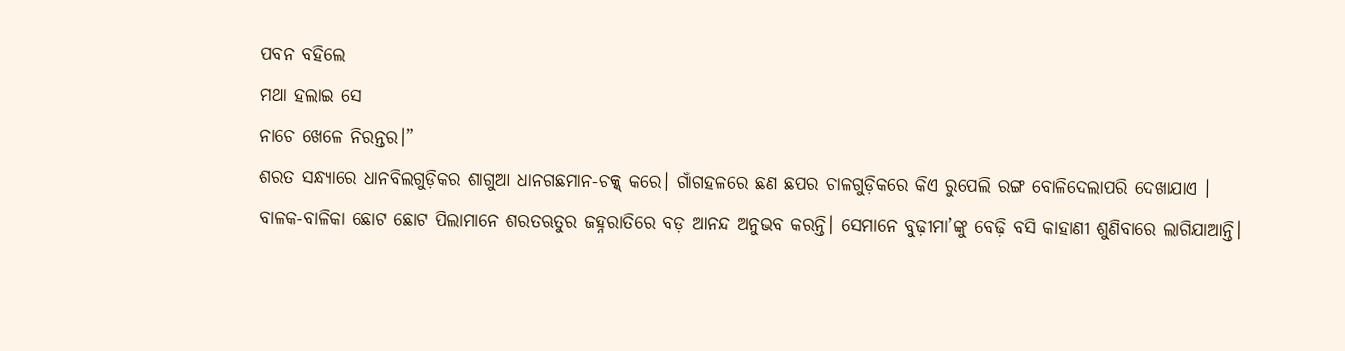ପବନ ବହିଲେ
ମଥା ହଲାଇ ସେ
ନାଚେ ଖେଳେ ନିରନ୍ତର।”
ଶରତ ସନ୍ଧ୍ୟାରେ ଧାନବିଲଗୁଡ଼ିକର ଶାଗୁଆ ଧାନଗଛମାନ-ଚକ୍କ୍ କରେ। ଗାଁଗହଳରେ ଛଣ ଛପର ଚାଳଗୁଡ଼ିକରେ କିଏ ରୁପେଲି ରଙ୍ଗ ବୋଳିଦେଲାପରି ଦେଖାଯାଏ ।
ବାଳକ-ବାଳିକା ଛୋଟ ଛୋଟ ପିଲାମାନେ ଶରତଋତୁର ଜହ୍ନରାତିରେ ବଡ଼ ଆନନ୍ଦ ଅନୁଭବ କରନ୍ତି। ସେମାନେ ବୁଢ଼ୀମା’ଙ୍କୁ ବେଢ଼ି ବସି କାହାଣୀ ଶୁଣିବାରେ ଲାଗିଯାଆନ୍ତି।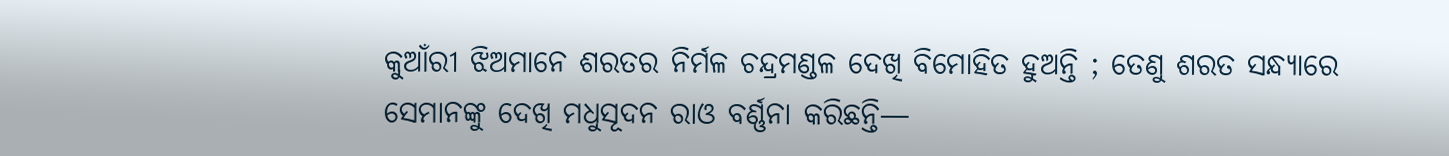କୁଆଁରୀ ଝିଅମାନେ ଶରତର ନିର୍ମଳ ଚନ୍ଦ୍ରମଣ୍ଡଳ ଦେଖି ବିମୋହିତ ହୁଅନ୍ତି ; ତେଣୁ ଶରତ ସନ୍ଧ୍ୟାରେ ସେମାନଙ୍କୁ ଦେଖି ମଧୁସୂଦନ ରାଓ ବର୍ଣ୍ଣନା କରିଛନ୍ତି—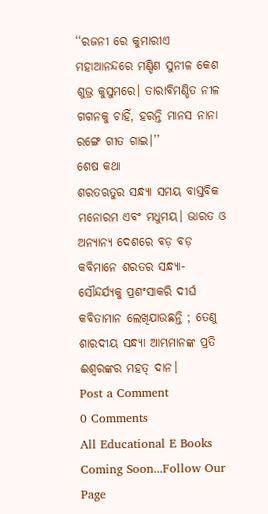‘‘ରଜନୀ ରେ କୁମାରୀଏ ମହାଆନନ୍ଦରେ ମଣ୍ଡିଣ ସୁନୀଳ କେଶ ଶୁଭ୍ର କୁସୁମରେ। ତାରାବିମଣ୍ଡିତ ନୀଳ ଗଗନକୁ ଚାହିଁ, ହରନ୍ତି ମାନସ ନାନା ରଙ୍ଗେ ଗୀତ ଗାଇ।’’
ଶେଷ କଥା
ଶରତଋତୁର ସନ୍ଧ୍ୟା ସମୟ ବାସ୍ତବିକ ମନୋରମ ଏବଂ ମଧୁମୟ। ଭାରତ ଓ ଅନ୍ୟାନ୍ୟ ଦେଶରେ ବଡ଼ ବଡ଼ କବିମାନେ ଶରତର ସନ୍ଧ୍ୟା-ସୌନ୍ଦର୍ଯ୍ୟକୁ ପ୍ରଶଂସାକରି ଦୀର୍ଘ କବିତାମାନ ଲେଖିଯାଉଛନ୍ତି ; ତେଣୁ ଶାରଦୀୟ ସନ୍ଧ୍ୟା ଆମ୍ଭମାନଙ୍କ ପ୍ରତି ଈଶ୍ବରଙ୍କର ମହତ୍ ଦାନ।
Post a Comment
0 Comments
All Educational E Books Coming Soon...Follow Our Page